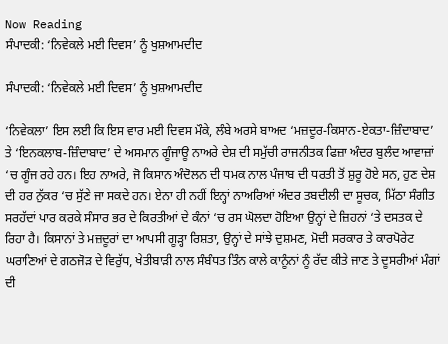Now Reading
ਸੰਪਾਦਕੀ: ‘ਨਿਵੇਕਲੇ ਮਈ ਦਿਵਸ’ ਨੂੰ ਖੁਸ਼ਆਮਦੀਦ

ਸੰਪਾਦਕੀ: ‘ਨਿਵੇਕਲੇ ਮਈ ਦਿਵਸ’ ਨੂੰ ਖੁਸ਼ਆਮਦੀਦ

‘ਨਿਵੇਕਲਾ’ ਇਸ ਲਈ ਕਿ ਇਸ ਵਾਰ ਮਈ ਦਿਵਸ ਮੌਕੇ, ਲੰਬੇ ਅਰਸੇ ਬਾਅਦ ‘ਮਜ਼ਦੂਰ-ਕਿਸਾਨ-ਏਕਤਾ-ਜ਼ਿੰਦਾਬਾਦ’ ਤੇ ‘ਇਨਕਲਾਬ-ਜ਼ਿੰਦਾਬਾਦ’ ਦੇ ਅਸਮਾਨ ਗੂੰਜਾਊ ਨਾਅਰੇ ਦੇਸ਼ ਦੀ ਸਮੁੱਚੀ ਰਾਜਨੀਤਕ ਫਿਜ਼ਾ ਅੰਦਰ ਬੁਲੰਦ ਆਵਾਜ਼ਾਂ ‘ਚ ਗੂੰਜ ਰਹੇ ਹਨ। ਇਹ ਨਾਅਰੇ, ਜੋ ਕਿਸਾਨ ਅੰਦੋਲਨ ਦੀ ਧਮਕ ਨਾਲ ਪੰਜਾਬ ਦੀ ਧਰਤੀ ਤੋਂ ਸ਼ੁਰੂ ਹੋਏ ਸਨ, ਹੁਣ ਦੇਸ਼ ਦੀ ਹਰ ਨੁੱਕਰ ‘ਚ ਸੁੱਣੇ ਜਾ ਸਕਦੇ ਹਨ। ਏਨਾ ਹੀ ਨਹੀਂ ਇਨ੍ਹਾਂ ਨਾਅਰਿਆਂ ਅੰਦਰ ਤਬਦੀਲੀ ਦਾ ਸੂਚਕ, ਮਿੱਠਾ ਸੰਗੀਤ ਸਰਹੱਦਾਂ ਪਾਰ ਕਰਕੇ ਸੰਸਾਰ ਭਰ ਦੇ ਕਿਰਤੀਆਂ ਦੇ ਕੰਨਾਂ ‘ਚ ਰਸ ਘੋਲਦਾ ਹੋਇਆ ਉਨ੍ਹਾਂ ਦੇ ਜ਼ਿਹਨਾਂ ‘ਤੇ ਦਸਤਕ ਦੇ ਰਿਹਾ ਹੈ। ਕਿਸਾਨਾਂ ਤੇ ਮਜ਼ਦੂਰਾਂ ਦਾ ਆਪਸੀ ਗੂੜ੍ਹਾ ਰਿਸ਼ਤਾ, ਉਨ੍ਹਾਂ ਦੇ ਸਾਂਝੇ ਦੁਸ਼ਮਣ, ਮੋਦੀ ਸਰਕਾਰ ਤੇ ਕਾਰਪੋਰੇਟ ਘਰਾਣਿਆਂ ਦੇ ਗਠਜੋੜ ਦੇ ਵਿਰੁੱਧ, ਖੇਤੀਬਾੜੀ ਨਾਲ ਸੰਬੰਧਤ ਤਿੰਨ ਕਾਲੇ ਕਾਨੂੰਨਾਂ ਨੂੰ ਰੱਦ ਕੀਤੇ ਜਾਣ ਤੇ ਦੂਸਰੀਆਂ ਮੰਗਾਂ ਦੀ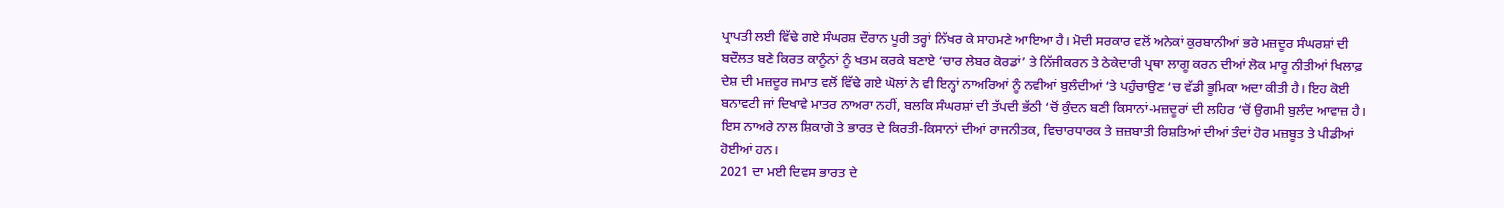ਪ੍ਰਾਪਤੀ ਲਈ ਵਿੱਢੇ ਗਏ ਸੰਘਰਸ਼ ਦੌਰਾਨ ਪੂਰੀ ਤਰ੍ਹਾਂ ਨਿੱਖਰ ਕੇ ਸਾਹਮਣੇ ਆਇਆ ਹੈ। ਮੋਦੀ ਸਰਕਾਰ ਵਲੋਂ ਅਨੇਕਾਂ ਕੁਰਬਾਨੀਆਂ ਭਰੇ ਮਜ਼ਦੂਰ ਸੰਘਰਸ਼ਾਂ ਦੀ ਬਦੌਲਤ ਬਣੇ ਕਿਰਤ ਕਾਨੂੰਨਾਂ ਨੂੰ ਖਤਮ ਕਰਕੇ ਬਣਾਏ ‘ਚਾਰ ਲੇਬਰ ਕੋਰਡਾਂ’ ਤੇ ਨਿੱਜੀਕਰਨ ਤੇ ਠੇਕੇਦਾਰੀ ਪ੍ਰਥਾ ਲਾਗੂ ਕਰਨ ਦੀਆਂ ਲੋਕ ਮਾਰੂ ਨੀਤੀਆਂ ਖਿਲਾਫ਼ ਦੇਸ਼ ਦੀ ਮਜ਼ਦੂਰ ਜਮਾਤ ਵਲੋਂ ਵਿੱਢੇ ਗਏ ਘੋਲਾਂ ਨੇ ਵੀ ਇਨ੍ਹਾਂ ਨਾਅਰਿਆਂ ਨੂੰ ਨਵੀਆਂ ਬੁਲੰਦੀਆਂ ‘ਤੇ ਪਹੁੰਚਾਉਣ ‘ਚ ਵੱਡੀ ਭੂਮਿਕਾ ਅਦਾ ਕੀਤੀ ਹੈ। ਇਹ ਕੋਈ ਬਨਾਵਟੀ ਜਾਂ ਦਿਖਾਵੇ ਮਾਤਰ ਨਾਅਰਾ ਨਹੀਂ, ਬਲਕਿ ਸੰਘਰਸ਼ਾਂ ਦੀ ਤੱਪਦੀ ਭੱਠੀ ‘ਚੋਂ ਕੁੰਦਨ ਬਣੀ ਕਿਸਾਨਾਂ-ਮਜ਼ਦੂਰਾਂ ਦੀ ਲਹਿਰ ‘ਚੋਂ ਉਗਮੀ ਬੁਲੰਦ ਆਵਾਜ਼ ਹੈ। ਇਸ ਨਾਅਰੇ ਨਾਲ ਸ਼ਿਕਾਗੋ ਤੇ ਭਾਰਤ ਦੇ ਕਿਰਤੀ-ਕਿਸਾਨਾਂ ਦੀਆਂ ਰਾਜਨੀਤਕ, ਵਿਚਾਰਧਾਰਕ ਤੇ ਜ਼ਜ਼ਬਾਤੀ ਰਿਸ਼ਤਿਆਂ ਦੀਆਂ ਤੰਦਾਂ ਹੋਰ ਮਜ਼ਬੂਤ ਤੇ ਪੀਡੀਆਂ ਹੋਈਆਂ ਹਨ।
2021 ਦਾ ਮਈ ਦਿਵਸ ਭਾਰਤ ਦੇ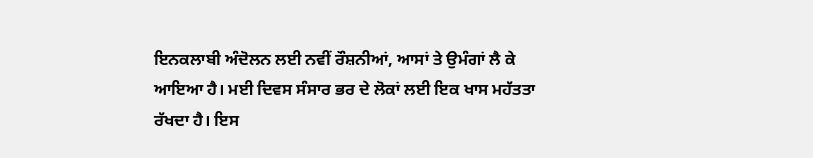ਇਨਕਲਾਬੀ ਅੰਦੋਲਨ ਲਈ ਨਵੀਂ ਰੌਸ਼ਨੀਆਂ, ਆਸਾਂ ਤੇ ਉਮੰਗਾਂ ਲੈ ਕੇ ਆਇਆ ਹੈ। ਮਈ ਦਿਵਸ ਸੰਸਾਰ ਭਰ ਦੇ ਲੋਕਾਂ ਲਈ ਇਕ ਖਾਸ ਮਹੱਤਤਾ ਰੱਖਦਾ ਹੈ। ਇਸ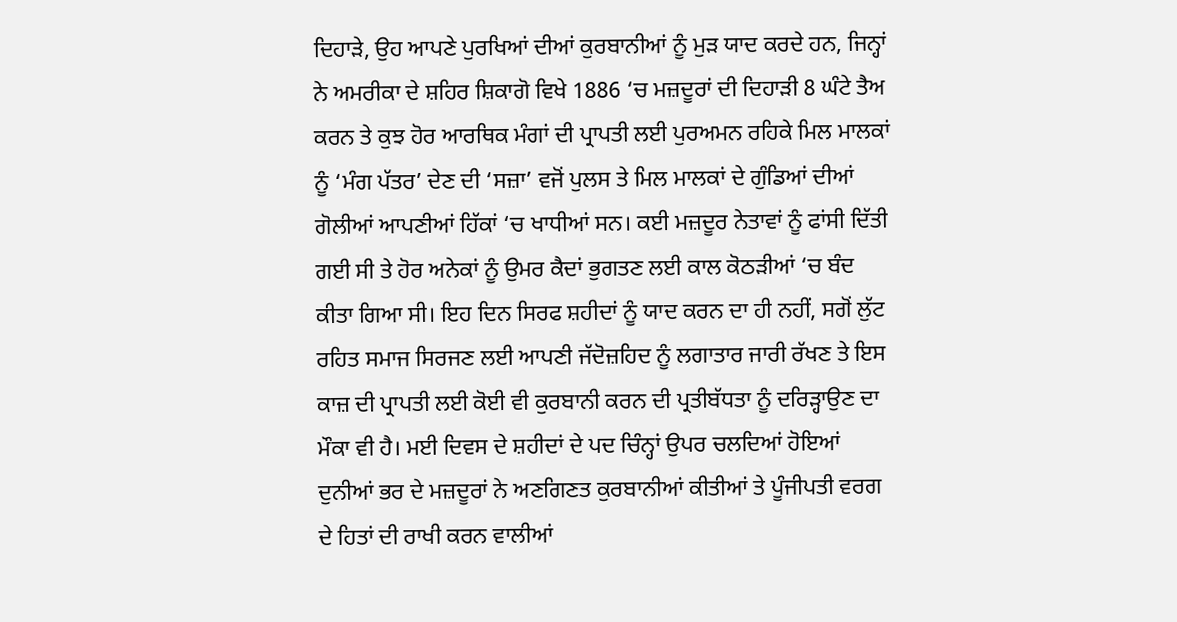ਦਿਹਾੜੇ, ਉਹ ਆਪਣੇ ਪੁਰਖਿਆਂ ਦੀਆਂ ਕੁਰਬਾਨੀਆਂ ਨੂੰ ਮੁੜ ਯਾਦ ਕਰਦੇ ਹਨ, ਜਿਨ੍ਹਾਂ ਨੇ ਅਮਰੀਕਾ ਦੇ ਸ਼ਹਿਰ ਸ਼ਿਕਾਗੋ ਵਿਖੇ 1886 ‘ਚ ਮਜ਼ਦੂਰਾਂ ਦੀ ਦਿਹਾੜੀ 8 ਘੰਟੇ ਤੈਅ ਕਰਨ ਤੇ ਕੁਝ ਹੋਰ ਆਰਥਿਕ ਮੰਗਾਂ ਦੀ ਪ੍ਰਾਪਤੀ ਲਈ ਪੁਰਅਮਨ ਰਹਿਕੇ ਮਿਲ ਮਾਲਕਾਂ ਨੂੰ ‘ਮੰਗ ਪੱਤਰ’ ਦੇਣ ਦੀ ‘ਸਜ਼ਾ’ ਵਜੋਂ ਪੁਲਸ ਤੇ ਮਿਲ ਮਾਲਕਾਂ ਦੇ ਗੁੰਡਿਆਂ ਦੀਆਂ ਗੋਲੀਆਂ ਆਪਣੀਆਂ ਹਿੱਕਾਂ ‘ਚ ਖਾਧੀਆਂ ਸਨ। ਕਈ ਮਜ਼ਦੂਰ ਨੇਤਾਵਾਂ ਨੂੰ ਫਾਂਸੀ ਦਿੱਤੀ ਗਈ ਸੀ ਤੇ ਹੋਰ ਅਨੇਕਾਂ ਨੂੰ ਉਮਰ ਕੈਦਾਂ ਭੁਗਤਣ ਲਈ ਕਾਲ ਕੋਠੜੀਆਂ ‘ਚ ਬੰਦ ਕੀਤਾ ਗਿਆ ਸੀ। ਇਹ ਦਿਨ ਸਿਰਫ ਸ਼ਹੀਦਾਂ ਨੂੰ ਯਾਦ ਕਰਨ ਦਾ ਹੀ ਨਹੀਂ, ਸਗੋਂ ਲੁੱਟ ਰਹਿਤ ਸਮਾਜ ਸਿਰਜਣ ਲਈ ਆਪਣੀ ਜੱਦੋਜ਼ਹਿਦ ਨੂੰ ਲਗਾਤਾਰ ਜਾਰੀ ਰੱਖਣ ਤੇ ਇਸ ਕਾਜ਼ ਦੀ ਪ੍ਰਾਪਤੀ ਲਈ ਕੋਈ ਵੀ ਕੁਰਬਾਨੀ ਕਰਨ ਦੀ ਪ੍ਰਤੀਬੱਧਤਾ ਨੂੰ ਦਰਿੜ੍ਹਾਉਣ ਦਾ ਮੌਕਾ ਵੀ ਹੈ। ਮਈ ਦਿਵਸ ਦੇ ਸ਼ਹੀਦਾਂ ਦੇ ਪਦ ਚਿੰਨ੍ਹਾਂ ਉਪਰ ਚਲਦਿਆਂ ਹੋਇਆਂ ਦੁਨੀਆਂ ਭਰ ਦੇ ਮਜ਼ਦੂਰਾਂ ਨੇ ਅਣਗਿਣਤ ਕੁਰਬਾਨੀਆਂ ਕੀਤੀਆਂ ਤੇ ਪੂੰਜੀਪਤੀ ਵਰਗ ਦੇ ਹਿਤਾਂ ਦੀ ਰਾਖੀ ਕਰਨ ਵਾਲੀਆਂ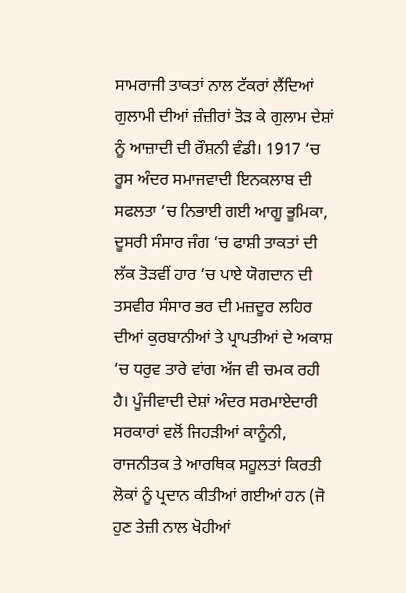ਸਾਮਰਾਜੀ ਤਾਕਤਾਂ ਨਾਲ ਟੱਕਰਾਂ ਲੈਂਦਿਆਂ ਗੁਲਾਮੀ ਦੀਆਂ ਜ਼ੰਜ਼ੀਰਾਂ ਤੋੜ ਕੇ ਗੁਲਾਮ ਦੇਸ਼ਾਂ ਨੂੰ ਆਜ਼ਾਦੀ ਦੀ ਰੌਸ਼ਨੀ ਵੰਡੀ। 1917 ‘ਚ ਰੂਸ ਅੰਦਰ ਸਮਾਜਵਾਦੀ ਇਨਕਲਾਬ ਦੀ ਸਫਲਤਾ ‘ਚ ਨਿਭਾਈ ਗਈ ਆਗੂ ਭੂਮਿਕਾ, ਦੂਸਰੀ ਸੰਸਾਰ ਜੰਗ ‘ਚ ਫਾਸ਼ੀ ਤਾਕਤਾਂ ਦੀ ਲੱਕ ਤੋੜਵੀਂ ਹਾਰ ‘ਚ ਪਾਏ ਯੋਗਦਾਨ ਦੀ ਤਸਵੀਰ ਸੰਸਾਰ ਭਰ ਦੀ ਮਜ਼ਦੂਰ ਲਹਿਰ ਦੀਆਂ ਕੁਰਬਾਨੀਆਂ ਤੇ ਪ੍ਰਾਪਤੀਆਂ ਦੇ ਅਕਾਸ਼ ‘ਚ ਧਰੁਵ ਤਾਰੇ ਵਾਂਗ ਅੱਜ ਵੀ ਚਮਕ ਰਹੀ ਹੈ। ਪੂੰਜੀਵਾਦੀ ਦੇਸ਼ਾਂ ਅੰਦਰ ਸਰਮਾਏਦਾਰੀ ਸਰਕਾਰਾਂ ਵਲੋਂ ਜਿਹੜੀਆਂ ਕਾਨੂੰਨੀ, ਰਾਜਨੀਤਕ ਤੇ ਆਰਥਿਕ ਸਹੂਲਤਾਂ ਕਿਰਤੀ ਲੋਕਾਂ ਨੂੰ ਪ੍ਰਦਾਨ ਕੀਤੀਆਂ ਗਈਆਂ ਹਨ (ਜੋ ਹੁਣ ਤੇਜ਼ੀ ਨਾਲ ਖੋਹੀਆਂ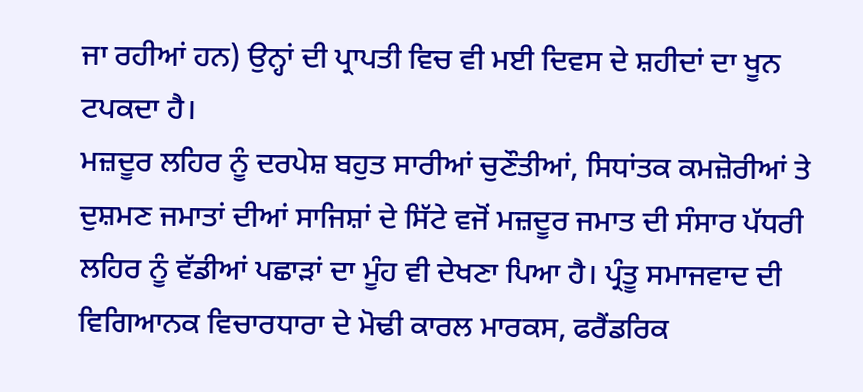ਜਾ ਰਹੀਆਂ ਹਨ) ਉਨ੍ਹਾਂ ਦੀ ਪ੍ਰਾਪਤੀ ਵਿਚ ਵੀ ਮਈ ਦਿਵਸ ਦੇ ਸ਼ਹੀਦਾਂ ਦਾ ਖੂਨ ਟਪਕਦਾ ਹੈ।
ਮਜ਼ਦੂਰ ਲਹਿਰ ਨੂੰ ਦਰਪੇਸ਼ ਬਹੁਤ ਸਾਰੀਆਂ ਚੁਣੌਤੀਆਂ, ਸਿਧਾਂਤਕ ਕਮਜ਼ੋਰੀਆਂ ਤੇ ਦੁਸ਼ਮਣ ਜਮਾਤਾਂ ਦੀਆਂ ਸਾਜਿਸ਼ਾਂ ਦੇ ਸਿੱਟੇ ਵਜੋਂ ਮਜ਼ਦੂਰ ਜਮਾਤ ਦੀ ਸੰਸਾਰ ਪੱਧਰੀ ਲਹਿਰ ਨੂੰ ਵੱਡੀਆਂ ਪਛਾੜਾਂ ਦਾ ਮੂੰਹ ਵੀ ਦੇਖਣਾ ਪਿਆ ਹੈ। ਪ੍ਰੰਤੂ ਸਮਾਜਵਾਦ ਦੀ ਵਿਗਿਆਨਕ ਵਿਚਾਰਧਾਰਾ ਦੇ ਮੋਢੀ ਕਾਰਲ ਮਾਰਕਸ, ਫਰੈਂਡਰਿਕ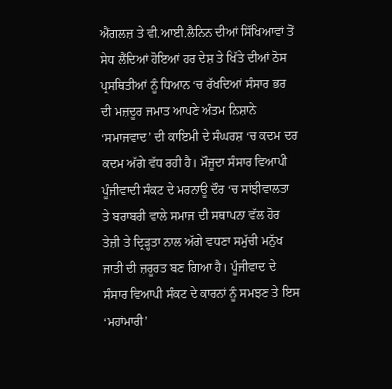ਐਂਗਲਜ਼ ਤੇ ਵੀ.ਆਈ.ਲੈਨਿਨ ਦੀਆਂ ਸਿੱਖਿਆਵਾਂ ਤੋਂ ਸੇਧ ਲੈਂਦਿਆਂ ਹੋਇਆਂ ਹਰ ਦੇਸ਼ ਤੇ ਖਿੱਤੇ ਦੀਆਂ ਠੋਸ ਪ੍ਰਸਥਿਤੀਆਂ ਨੂੰ ਧਿਆਨ ‘ਚ ਰੱਖਦਿਆਂ ਸੰਸਾਰ ਭਰ ਦੀ ਮਜ਼ਦੂਰ ਜਮਾਤ ਆਪਣੇ ਅੰਤਮ ਨਿਸ਼ਾਨੇ ‘ਸਮਾਜਵਾਦ’ ਦੀ ਕਾਇਮੀ ਦੇ ਸੰਘਰਸ਼ ‘ਚ ਕਦਮ ਦਰ ਕਦਮ ਅੱਗੇ ਵੱਧ ਰਹੀ ਹੈ। ਮੌਜੂਦਾ ਸੰਸਾਰ ਵਿਆਪੀ ਪੂੰਜੀਵਾਦੀ ਸੰਕਟ ਦੇ ਮਰਨਾਊ ਦੌਰ ‘ਚ ਸਾਂਝੀਵਾਲਤਾ ਤੇ ਬਰਾਬਰੀ ਵਾਲੇ ਸਮਾਜ ਦੀ ਸਥਾਪਨਾ ਵੱਲ ਹੋਰ ਤੇਜ਼ੀ ਤੇ ਦ੍ਰਿੜ੍ਹਤਾ ਨਾਲ ਅੱਗੇ ਵਧਣਾ ਸਮੁੱਚੀ ਮਨੁੱਖ ਜਾਤੀ ਦੀ ਜ਼ਰੂਰਤ ਬਣ ਗਿਆ ਹੈ। ਪੂੰਜੀਵਾਦ ਦੇ ਸੰਸਾਰ ਵਿਆਪੀ ਸੰਕਟ ਦੇ ਕਾਰਨਾਂ ਨੂੰ ਸਮਝਣ ਤੇ ਇਸ ‘ਮਹਾਂਮਾਰੀ’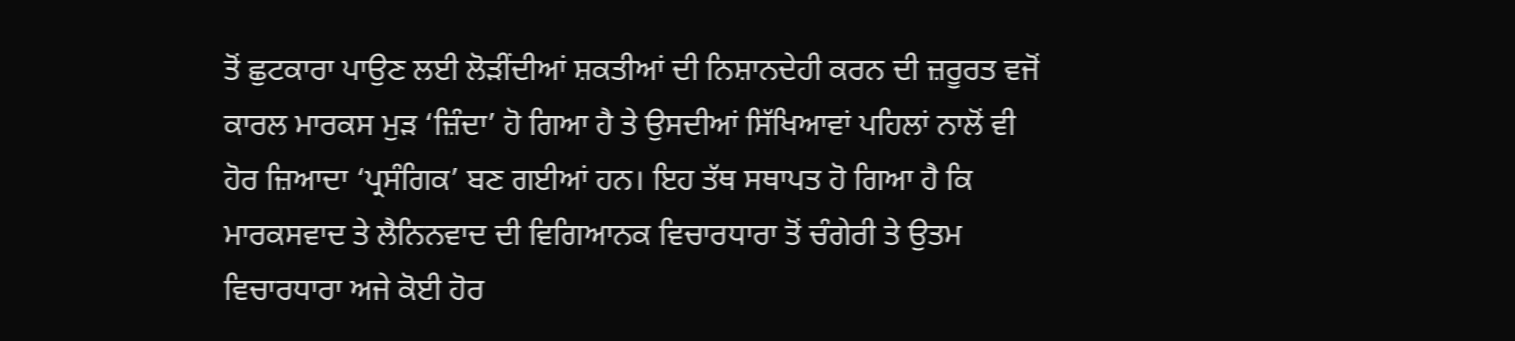ਤੋਂ ਛੁਟਕਾਰਾ ਪਾਉਣ ਲਈ ਲੋੜੀਂਦੀਆਂ ਸ਼ਕਤੀਆਂ ਦੀ ਨਿਸ਼ਾਨਦੇਹੀ ਕਰਨ ਦੀ ਜ਼ਰੂਰਤ ਵਜੋਂ ਕਾਰਲ ਮਾਰਕਸ ਮੁੜ ‘ਜ਼ਿੰਦਾ’ ਹੋ ਗਿਆ ਹੈ ਤੇ ਉਸਦੀਆਂ ਸਿੱਖਿਆਵਾਂ ਪਹਿਲਾਂ ਨਾਲੋਂ ਵੀ ਹੋਰ ਜ਼ਿਆਦਾ ‘ਪ੍ਰਸੰਗਿਕ’ ਬਣ ਗਈਆਂ ਹਨ। ਇਹ ਤੱਥ ਸਥਾਪਤ ਹੋ ਗਿਆ ਹੈ ਕਿ ਮਾਰਕਸਵਾਦ ਤੇ ਲੈਨਿਨਵਾਦ ਦੀ ਵਿਗਿਆਨਕ ਵਿਚਾਰਧਾਰਾ ਤੋਂ ਚੰਗੇਰੀ ਤੇ ਉਤਮ ਵਿਚਾਰਧਾਰਾ ਅਜੇ ਕੋਈ ਹੋਰ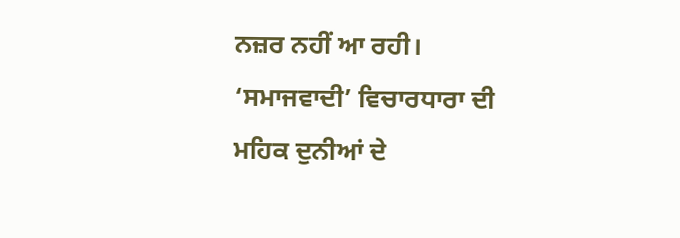ਨਜ਼ਰ ਨਹੀਂ ਆ ਰਹੀ। ‘ਸਮਾਜਵਾਦੀ’ ਵਿਚਾਰਧਾਰਾ ਦੀ ਮਹਿਕ ਦੁਨੀਆਂ ਦੇ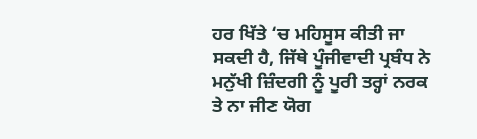ਹਰ ਖਿੱਤੇ ‘ਚ ਮਹਿਸੂਸ ਕੀਤੀ ਜਾ ਸਕਦੀ ਹੈ, ਜਿੱਥੇ ਪੂੰਜੀਵਾਦੀ ਪ੍ਰਬੰਧ ਨੇ ਮਨੁੱਖੀ ਜ਼ਿੰਦਗੀ ਨੂੰ ਪੂਰੀ ਤਰ੍ਹਾਂ ਨਰਕ ਤੇ ਨਾ ਜੀਣ ਯੋਗ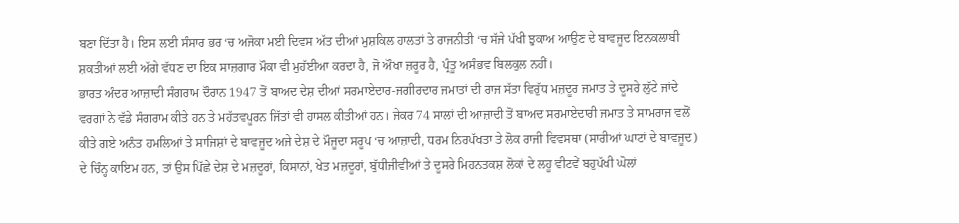ਬਣਾ ਦਿੱਤਾ ਹੈ। ਇਸ ਲਈ ਸੰਸਾਰ ਭਰ ‘ਚ ਅਜੋਕਾ ਮਈ ਦਿਵਸ ਅੱਤ ਦੀਆਂ ਮੁਸ਼ਕਿਲ ਹਾਲਤਾਂ ਤੇ ਰਾਜਨੀਤੀ ‘ਚ ਸੱਜੇ ਪੱਖੀ ਝੁਕਾਅ ਆਉਣ ਦੇ ਬਾਵਜੂਦ ਇਨਕਲਾਬੀ ਸ਼ਕਤੀਆਂ ਲਈ ਅੱਗੇ ਵੱਧਣ ਦਾ ਇਕ ਸਾਜ਼ਗਾਰ ਮੌਕਾ ਵੀ ਮੁਹੱਈਆ ਕਰਦਾ ਹੈ, ਜੋ ਔਖਾ ਜ਼ਰੂਰ ਹੈ, ਪ੍ਰੰਤੂ ਅਸੰਭਵ ਬਿਲਕੁਲ ਨਹੀਂ।
ਭਾਰਤ ਅੰਦਰ ਆਜ਼ਾਦੀ ਸੰਗਰਾਮ ਦੌਰਾਨ 1947 ਤੋਂ ਬਾਅਦ ਦੇਸ਼ ਦੀਆਂ ਸਰਮਾਏਦਾਰ-ਜਗੀਰਦਾਰ ਜਮਾਤਾਂ ਦੀ ਰਾਜ ਸੱਤਾ ਵਿਰੁੱਧ ਮਜ਼ਦੂਰ ਜਮਾਤ ਤੇ ਦੂਸਰੇ ਲੁੱਟੇ ਜਾਂਦੇ ਵਰਗਾਂ ਨੇ ਵੱਡੇ ਸੰਗਰਾਮ ਕੀਤੇ ਹਨ ਤੇ ਮਹੱਤਵਪੂਰਨ ਜਿੱਤਾਂ ਵੀ ਹਾਸਲ ਕੀਤੀਆਂ ਹਨ। ਜੇਕਰ 74 ਸਾਲਾਂ ਦੀ ਆਜ਼ਾਦੀ ਤੋਂ ਬਾਅਦ ਸਰਮਾਏਦਾਰੀ ਜਮਾਤ ਤੇ ਸਾਮਰਾਜ ਵਲੋਂ ਕੀਤੇ ਗਏ ਅਨੰਤ ਹਮਲਿਆਂ ਤੇ ਸਾਜਿਸ਼ਾਂ ਦੇ ਬਾਵਜੂਦ ਅਜੇ ਦੇਸ਼ ਦੇ ਮੌਜੂਦਾ ਸਰੂਪ ‘ਚ ਆਜ਼ਾਦੀ, ਧਰਮ ਨਿਰਪੱਖਤਾ ਤੇ ਲੋਕ ਰਾਜੀ ਵਿਵਸਥਾ (ਸਾਰੀਆਂ ਘਾਟਾਂ ਦੇ ਬਾਵਜੂਦ) ਦੇ ਚਿੰਨ੍ਹ ਕਾਇਮ ਹਨ, ਤਾਂ ਉਸ ਪਿੱਛੇ ਦੇਸ਼ ਦੇ ਮਜ਼ਦੂਰਾਂ, ਕਿਸਾਨਾਂ, ਖੇਤ ਮਜ਼ਦੂਰਾਂ, ਬੁੱਧੀਜੀਵੀਆਂ ਤੇ ਦੂਸਰੇ ਮਿਹਨਤਕਸ਼ ਲੋਕਾਂ ਦੇ ਲਹੂ ਵੀਟਵੇਂ ਬਹੁਪੱਖੀ ਘੋਲਾਂ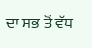ਦਾ ਸਭ ਤੋਂ ਵੱਧ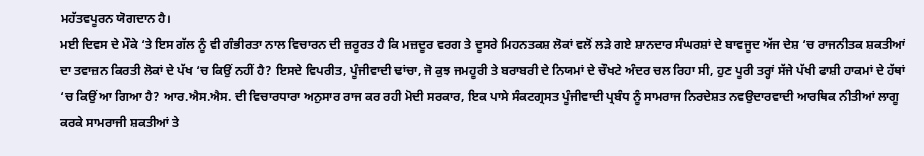ਮਹੱਤਵਪੂਰਨ ਯੋਗਦਾਨ ਹੈ।
ਮਈ ਦਿਵਸ ਦੇ ਮੌਕੇ ‘ਤੇ ਇਸ ਗੱਲ ਨੂੰ ਵੀ ਗੰਭੀਰਤਾ ਨਾਲ ਵਿਚਾਰਨ ਦੀ ਜ਼ਰੂਰਤ ਹੈ ਕਿ ਮਜ਼ਦੂਰ ਵਰਗ ਤੇ ਦੂਸਰੇ ਮਿਹਨਤਕਸ਼ ਲੋਕਾਂ ਵਲੋਂ ਲੜੇ ਗਏ ਸ਼ਾਨਦਾਰ ਸੰਘਰਸ਼ਾਂ ਦੇ ਬਾਵਜੂਦ ਅੱਜ ਦੇਸ਼ ‘ਚ ਰਾਜਨੀਤਕ ਸ਼ਕਤੀਆਂ ਦਾ ਤਵਾਜ਼ਨ ਕਿਰਤੀ ਲੋਕਾਂ ਦੇ ਪੱਖ ‘ਚ ਕਿਉਂ ਨਹੀਂ ਹੈ? ਇਸਦੇ ਵਿਪਰੀਤ, ਪੂੰਜੀਵਾਦੀ ਢਾਂਚਾ, ਜੋ ਕੁਝ ਜਮਹੂਰੀ ਤੇ ਬਰਾਬਰੀ ਦੇ ਨਿਯਮਾਂ ਦੇ ਚੌਖਟੇ ਅੰਦਰ ਚਲ ਰਿਹਾ ਸੀ, ਹੁਣ ਪੂਰੀ ਤਰ੍ਹਾਂ ਸੱਜੇ ਪੱਖੀ ਫਾਸ਼ੀ ਹਾਕਮਾਂ ਦੇ ਹੱਥਾਂ ‘ਚ ਕਿਉਂ ਆ ਗਿਆ ਹੈ? ਆਰ.ਐਸ.ਐਸ. ਦੀ ਵਿਚਾਰਧਾਰਾ ਅਨੁਸਾਰ ਰਾਜ ਕਰ ਰਹੀ ਮੋਦੀ ਸਰਕਾਰ, ਇਕ ਪਾਸੇ ਸੰਕਟਗ੍ਰਸਤ ਪੂੰਜੀਵਾਦੀ ਪ੍ਰਬੰਧ ਨੂੰ ਸਾਮਰਾਜ ਨਿਰਦੇਸ਼ਤ ਨਵਉਦਾਰਵਾਦੀ ਆਰਥਿਕ ਨੀਤੀਆਂ ਲਾਗੂ ਕਰਕੇ ਸਾਮਰਾਜੀ ਸ਼ਕਤੀਆਂ ਤੇ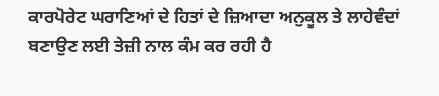ਕਾਰਪੋਰੇਟ ਘਰਾਣਿਆਂ ਦੇ ਹਿਤਾਂ ਦੇ ਜ਼ਿਆਦਾ ਅਨੁਕੂਲ ਤੇ ਲਾਹੇਵੰਦਾਂ ਬਣਾਉਣ ਲਈ ਤੇਜ਼ੀ ਨਾਲ ਕੰਮ ਕਰ ਰਹੀ ਹੈ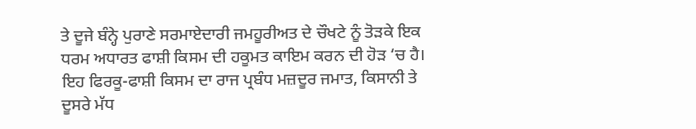ਤੇ ਦੂਜੇ ਬੰਨ੍ਹੇ ਪੁਰਾਣੇ ਸਰਮਾਏਦਾਰੀ ਜਮਹੂਰੀਅਤ ਦੇ ਚੌਖਟੇ ਨੂੰ ਤੋੜਕੇ ਇਕ ਧਰਮ ਅਧਾਰਤ ਫਾਸ਼ੀ ਕਿਸਮ ਦੀ ਹਕੂਮਤ ਕਾਇਮ ਕਰਨ ਦੀ ਹੋੜ ‘ਚ ਹੈ। ਇਹ ਫਿਰਕੂ-ਫਾਸ਼ੀ ਕਿਸਮ ਦਾ ਰਾਜ ਪ੍ਰਬੰਧ ਮਜ਼ਦੂਰ ਜਮਾਤ, ਕਿਸਾਨੀ ਤੇ ਦੂਸਰੇ ਮੱਧ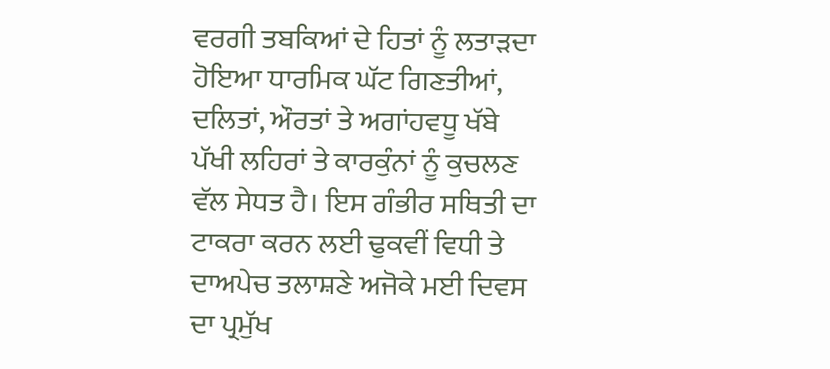ਵਰਗੀ ਤਬਕਿਆਂ ਦੇ ਹਿਤਾਂ ਨੂੰ ਲਤਾੜਦਾ ਹੋਇਆ ਧਾਰਮਿਕ ਘੱਟ ਗਿਣਤੀਆਂ, ਦਲਿਤਾਂ, ਔਰਤਾਂ ਤੇ ਅਗਾਂਹਵਧੂ ਖੱਬੇ ਪੱਖੀ ਲਹਿਰਾਂ ਤੇ ਕਾਰਕੁੰਨਾਂ ਨੂੰ ਕੁਚਲਣ ਵੱਲ ਸੇਧਤ ਹੈ। ਇਸ ਗੰਭੀਰ ਸਥਿਤੀ ਦਾ ਟਾਕਰਾ ਕਰਨ ਲਈ ਢੁਕਵੀਂ ਵਿਧੀ ਤੇ ਦਾਅਪੇਚ ਤਲਾਸ਼ਣੇ ਅਜੋਕੇ ਮਈ ਦਿਵਸ ਦਾ ਪ੍ਰਮੁੱਖ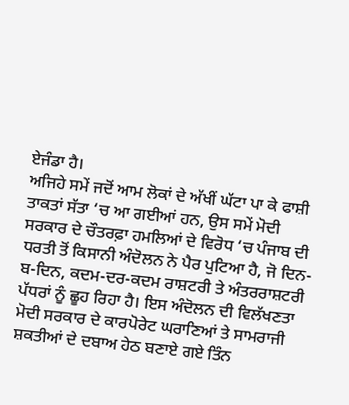ਏਜੰਡਾ ਹੈ।
ਅਜਿਹੇ ਸਮੇਂ ਜਦੋਂ ਆਮ ਲੋਕਾਂ ਦੇ ਅੱਖੀਂ ਘੱਟਾ ਪਾ ਕੇ ਫਾਸ਼ੀ ਤਾਕਤਾਂ ਸੱਤਾ ‘ਚ ਆ ਗਈਆਂ ਹਨ, ਉਸ ਸਮੇਂ ਮੋਦੀ ਸਰਕਾਰ ਦੇ ਚੌਤਰਫ਼ਾ ਹਮਲਿਆਂ ਦੇ ਵਿਰੋਧ ‘ਚ ਪੰਜਾਬ ਦੀ ਧਰਤੀ ਤੋਂ ਕਿਸਾਨੀ ਅੰਦੋਲਨ ਨੇ ਪੈਰ ਪੁਟਿਆ ਹੈ, ਜੋ ਦਿਨ-ਬ-ਦਿਨ, ਕਦਮ-ਦਰ-ਕਦਮ ਰਾਸ਼ਟਰੀ ਤੇ ਅੰਤਰਰਾਸ਼ਟਰੀ ਪੱਧਰਾਂ ਨੂੰ ਛੂਹ ਰਿਹਾ ਹੈ। ਇਸ ਅੰਦੋਲਨ ਦੀ ਵਿਲੱਖਣਤਾ ਮੋਦੀ ਸਰਕਾਰ ਦੇ ਕਾਰਪੋਰੇਟ ਘਰਾਣਿਆਂ ਤੇ ਸਾਮਰਾਜੀ ਸ਼ਕਤੀਆਂ ਦੇ ਦਬਾਅ ਹੇਠ ਬਣਾਏ ਗਏ ਤਿੰਨ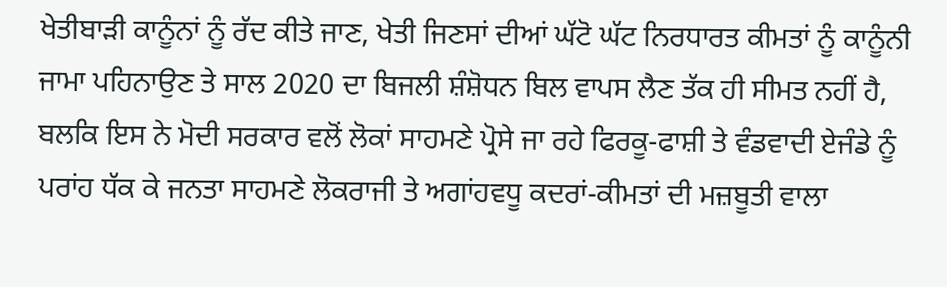ਖੇਤੀਬਾੜੀ ਕਾਨੂੰਨਾਂ ਨੂੰ ਰੱਦ ਕੀਤੇ ਜਾਣ, ਖੇਤੀ ਜਿਣਸਾਂ ਦੀਆਂ ਘੱਟੋ ਘੱਟ ਨਿਰਧਾਰਤ ਕੀਮਤਾਂ ਨੂੰ ਕਾਨੂੰਨੀ ਜਾਮਾ ਪਹਿਨਾਉਣ ਤੇ ਸਾਲ 2020 ਦਾ ਬਿਜਲੀ ਸ਼ੰਸ਼ੋਧਨ ਬਿਲ ਵਾਪਸ ਲੈਣ ਤੱਕ ਹੀ ਸੀਮਤ ਨਹੀਂ ਹੈ, ਬਲਕਿ ਇਸ ਨੇ ਮੋਦੀ ਸਰਕਾਰ ਵਲੋਂ ਲੋਕਾਂ ਸਾਹਮਣੇ ਪ੍ਰੋਸੇ ਜਾ ਰਹੇ ਫਿਰਕੂ-ਫਾਸ਼ੀ ਤੇ ਵੰਡਵਾਦੀ ਏਜੰਡੇ ਨੂੰ ਪਰਾਂਹ ਧੱਕ ਕੇ ਜਨਤਾ ਸਾਹਮਣੇ ਲੋਕਰਾਜੀ ਤੇ ਅਗਾਂਹਵਧੂ ਕਦਰਾਂ-ਕੀਮਤਾਂ ਦੀ ਮਜ਼ਬੂਤੀ ਵਾਲਾ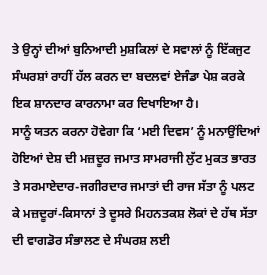ਤੇ ਉਨ੍ਹਾਂ ਦੀਆਂ ਬੁਨਿਆਦੀ ਮੁਸ਼ਕਿਲਾਂ ਦੇ ਸਵਾਲਾਂ ਨੂੰ ਇੱਕਜੁਟ ਸੰਘਰਸ਼ਾਂ ਰਾਹੀਂ ਹੱਲ ਕਰਨ ਦਾ ਬਦਲਵਾਂ ਏਜੰਡਾ ਪੇਸ਼ ਕਰਕੇ ਇਕ ਸ਼ਾਨਦਾਰ ਕਾਰਨਾਮਾ ਕਰ ਦਿਖਾਇਆ ਹੈ।
ਸਾਨੂੰ ਯਤਨ ਕਰਨਾ ਹੋਵੇਗਾ ਕਿ ‘ਮਈ ਦਿਵਸ’ ਨੂੰ ਮਨਾਉਂਦਿਆਂ ਹੋਇਆਂ ਦੇਸ਼ ਦੀ ਮਜ਼ਦੂਰ ਜਮਾਤ ਸਾਮਰਾਜੀ ਲੁੱਟ ਮੁਕਤ ਭਾਰਤ ਤੇ ਸਰਮਾਏਦਾਰ-ਜਗੀਰਦਾਰ ਜਮਾਤਾਂ ਦੀ ਰਾਜ ਸੱਤਾ ਨੂੰ ਪਲਟ ਕੇ ਮਜ਼ਦੂਰਾਂ-ਕਿਸਾਨਾਂ ਤੇ ਦੂਸਰੇ ਮਿਹਨਤਕਸ਼ ਲੋਕਾਂ ਦੇ ਹੱਥ ਸੱਤਾ ਦੀ ਵਾਗਡੋਰ ਸੰਭਾਲਣ ਦੇ ਸੰਘਰਸ਼ ਲਈ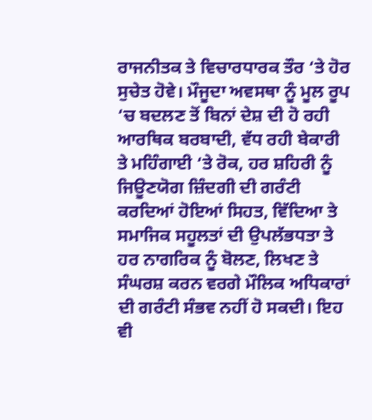ਰਾਜਨੀਤਕ ਤੇ ਵਿਚਾਰਧਾਰਕ ਤੌਰ ‘ਤੇ ਹੋਰ ਸੁਚੇਤ ਹੋਵੇ। ਮੌਜੂਦਾ ਅਵਸਥਾ ਨੂੰ ਮੂਲ ਰੂਪ ‘ਚ ਬਦਲਣ ਤੋਂ ਬਿਨਾਂ ਦੇਸ਼ ਦੀ ਹੋ ਰਹੀ ਆਰਥਿਕ ਬਰਬਾਦੀ, ਵੱਧ ਰਹੀ ਬੇਕਾਰੀ ਤੇ ਮਹਿੰਗਾਈ ‘ਤੇ ਰੋਕ, ਹਰ ਸ਼ਹਿਰੀ ਨੂੰ ਜਿਊਣਯੋਗ ਜ਼ਿੰਦਗੀ ਦੀ ਗਰੰਟੀ ਕਰਦਿਆਂ ਹੋਇਆਂ ਸਿਹਤ, ਵਿੱਦਿਆ ਤੇ ਸਮਾਜਿਕ ਸਹੂਲਤਾਂ ਦੀ ਉਪਲੱਭਧਤਾ ਤੇ ਹਰ ਨਾਗਰਿਕ ਨੂੰ ਬੋਲਣ, ਲਿਖਣ ਤੇ ਸੰਘਰਸ਼ ਕਰਨ ਵਰਗੇ ਮੌਲਿਕ ਅਧਿਕਾਰਾਂ ਦੀ ਗਰੰਟੀ ਸੰਭਵ ਨਹੀਂ ਹੋ ਸਕਦੀ। ਇਹ ਵੀ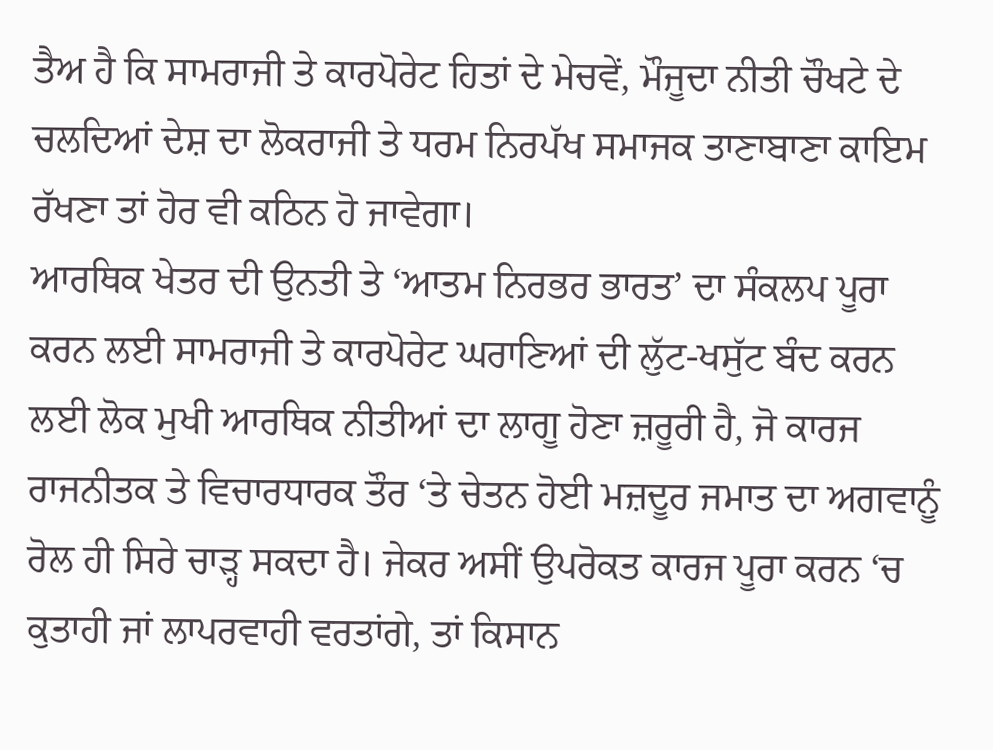ਤੈਅ ਹੈ ਕਿ ਸਾਮਰਾਜੀ ਤੇ ਕਾਰਪੋਰੇਟ ਹਿਤਾਂ ਦੇ ਮੇਚਵੇਂ, ਮੌਜੂਦਾ ਨੀਤੀ ਚੌਖਟੇ ਦੇ ਚਲਦਿਆਂ ਦੇਸ਼ ਦਾ ਲੋਕਰਾਜੀ ਤੇ ਧਰਮ ਨਿਰਪੱਖ ਸਮਾਜਕ ਤਾਣਾਬਾਣਾ ਕਾਇਮ ਰੱਖਣਾ ਤਾਂ ਹੋਰ ਵੀ ਕਠਿਨ ਹੋ ਜਾਵੇਗਾ।
ਆਰਥਿਕ ਖੇਤਰ ਦੀ ਉਨਤੀ ਤੇ ‘ਆਤਮ ਨਿਰਭਰ ਭਾਰਤ’ ਦਾ ਸੰਕਲਪ ਪੂਰਾ ਕਰਨ ਲਈ ਸਾਮਰਾਜੀ ਤੇ ਕਾਰਪੋਰੇਟ ਘਰਾਣਿਆਂ ਦੀ ਲੁੱਟ-ਖਸੁੱਟ ਬੰਦ ਕਰਨ ਲਈ ਲੋਕ ਮੁਖੀ ਆਰਥਿਕ ਨੀਤੀਆਂ ਦਾ ਲਾਗੂ ਹੋਣਾ ਜ਼ਰੂਰੀ ਹੈ, ਜੋ ਕਾਰਜ ਰਾਜਨੀਤਕ ਤੇ ਵਿਚਾਰਧਾਰਕ ਤੌਰ ‘ਤੇ ਚੇਤਨ ਹੋਈ ਮਜ਼ਦੂਰ ਜਮਾਤ ਦਾ ਅਗਵਾਨੂੰ ਰੋਲ ਹੀ ਸਿਰੇ ਚਾੜ੍ਹ ਸਕਦਾ ਹੈ। ਜੇਕਰ ਅਸੀਂ ਉਪਰੋਕਤ ਕਾਰਜ ਪੂਰਾ ਕਰਨ ‘ਚ ਕੁਤਾਹੀ ਜਾਂ ਲਾਪਰਵਾਹੀ ਵਰਤਾਂਗੇ, ਤਾਂ ਕਿਸਾਨ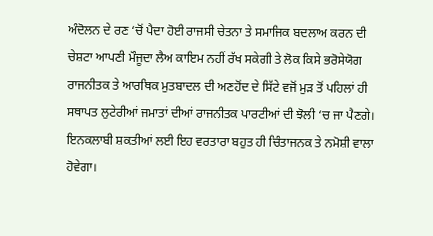ਅੰਦੋਲਨ ਦੇ ਰਣ ‘ਚੋਂ ਪੈਦਾ ਹੋਈ ਰਾਜਸੀ ਚੇਤਨਾ ਤੇ ਸਮਾਜਿਕ ਬਦਲਾਅ ਕਰਨ ਦੀ ਚੇਸ਼ਟਾ ਆਪਣੀ ਮੌਜੂਦਾ ਲੈਅ ਕਾਇਮ ਨਹੀਂ ਰੱਖ ਸਕੇਗੀ ਤੇ ਲੋਕ ਕਿਸੇ ਭਰੋਸੇਯੋਗ ਰਾਜਨੀਤਕ ਤੇ ਆਰਥਿਕ ਮੁਤਬਾਦਲ ਦੀ ਅਣਹੋਂਦ ਦੇ ਸਿੱਟੇ ਵਜੋਂ ਮੁੜ ਤੋਂ ਪਹਿਲਾਂ ਹੀ ਸਥਾਪਤ ਲੁਟੇਰੀਆਂ ਜਮਾਤਾਂ ਦੀਆਂ ਰਾਜਨੀਤਕ ਪਾਰਟੀਆਂ ਦੀ ਝੋਲੀ ‘ਚ ਜਾ ਪੈਣਗੇ। ਇਨਕਲਾਬੀ ਸ਼ਕਤੀਆਂ ਲਈ ਇਹ ਵਰਤਾਰਾ ਬਹੁਤ ਹੀ ਚਿੰਤਾਜਨਕ ਤੇ ਨਮੋਸ਼ੀ ਵਾਲਾ ਹੋਵੇਗਾ।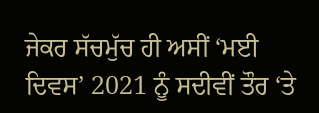ਜੇਕਰ ਸੱਚਮੁੱਚ ਹੀ ਅਸੀਂ ‘ਮਈ ਦਿਵਸ’ 2021 ਨੂੰ ਸਦੀਵੀਂ ਤੌਰ ‘ਤੇ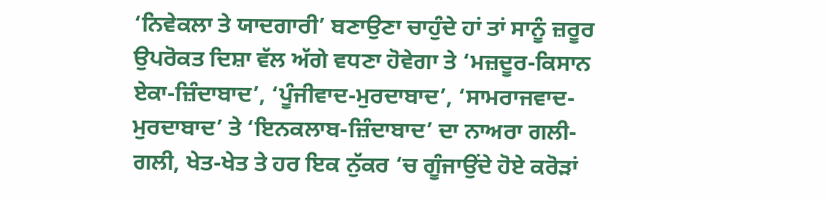‘ਨਿਵੇਕਲਾ ਤੇ ਯਾਦਗਾਰੀ’ ਬਣਾਉਣਾ ਚਾਹੁੰਦੇ ਹਾਂ ਤਾਂ ਸਾਨੂੰ ਜ਼ਰੂਰ ਉਪਰੋਕਤ ਦਿਸ਼ਾ ਵੱਲ ਅੱਗੇ ਵਧਣਾ ਹੋਵੇਗਾ ਤੇ ‘ਮਜ਼ਦੂਰ-ਕਿਸਾਨ ਏਕਾ-ਜ਼ਿੰਦਾਬਾਦ’, ‘ਪੂੰਜੀਵਾਦ-ਮੁਰਦਾਬਾਦ’, ‘ਸਾਮਰਾਜਵਾਦ-ਮੁਰਦਾਬਾਦ’ ਤੇ ‘ਇਨਕਲਾਬ-ਜ਼ਿੰਦਾਬਾਦ’ ਦਾ ਨਾਅਰਾ ਗਲੀ-ਗਲੀ, ਖੇਤ-ਖੇਤ ਤੇ ਹਰ ਇਕ ਨੁੱਕਰ ‘ਚ ਗੂੰਜਾਉਂਦੇ ਹੋਏ ਕਰੋੜਾਂ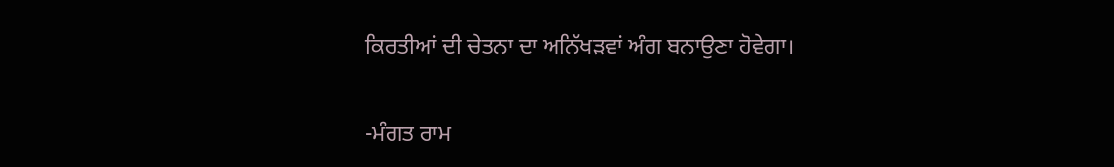ਕਿਰਤੀਆਂ ਦੀ ਚੇਤਨਾ ਦਾ ਅਨਿੱਖੜਵਾਂ ਅੰਗ ਬਨਾਉਣਾ ਹੋਵੇਗਾ।

-ਮੰਗਤ ਰਾਮ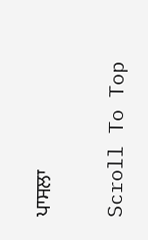ਪਾਸਲਾ

Scroll To Top